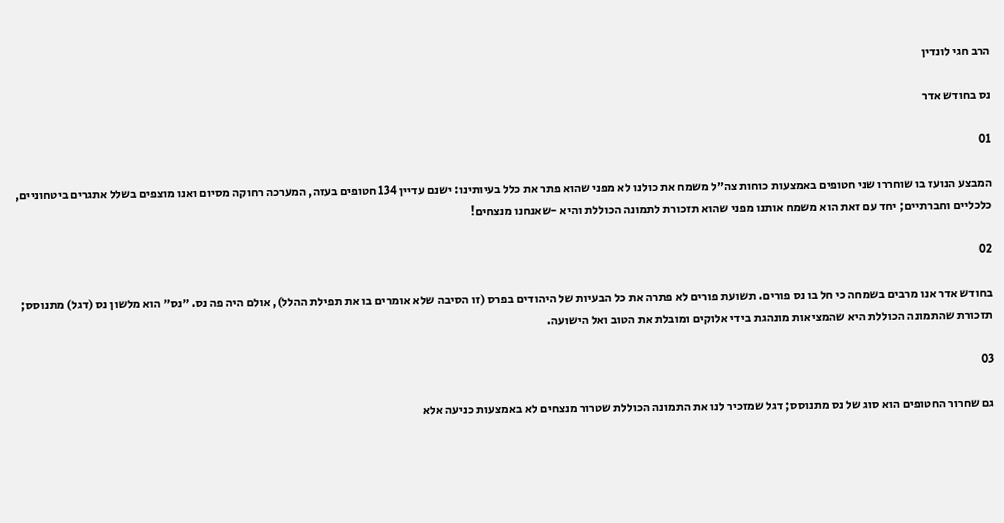הרב חגי לונדין

נס בחודש אדר

01

המבצע הנועז בו שוחררו שני חטופים באמצעות כוחות צה״ל משמח את כולנו לא מפני שהוא פתר את כלל בעיותינו: ישנם עדיין 134 חטופים בעזה, המערכה רחוקה מסיום ואנו מוצפים בשלל אתגרים ביטחוניים, כלכליים וחברתיים; יחד עם זאת הוא משמח אותנו מפני שהוא תזכורת לתמונה הכוללת והיא -שאנחנו מנצחים!

02

בחודש אדר אנו מרבים בשמחה כי חל בו נס פורים. תשועת פורים לא פתרה את כל הבעיות של היהודים בפרס (זו הסיבה שלא אומרים בו את תפילת ההלל), אולם היה פה נס. ״נס״ הוא מלשון נס (דגל) מתנוסס; תזכורת שהתמונה הכוללת היא שהמציאות מונהגת בידי אלוקים ומובלת את הטוב ואל הישועה.

03

גם שחרור החטופים הוא סוג של נס מתנוסס; דגל שמזכיר לנו את התמונה הכוללת שטרור מנצחים לא באמצעות כניעה אלא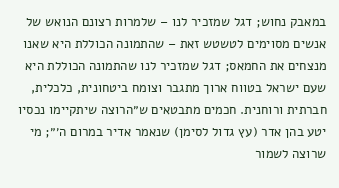במאבק נחוש; דגל שמזכיר לנו – שלמרות רצונם הנואש של אנשים מסוימים לטשטש זאת – שהתמונה הכוללת היא שאנו מנצחים את החמאס; דגל שמזכיר לנו שהתמונה הכוללת היא שעם ישראל בטווח ארוך מתגבר וצומח ביטחונית, כלכלית, חברתית ורוחנית. חכמים מתבטאים ש״הרוצה שיתקיימו נכסיו יטע בהן אדר (עץ גדול לסימן) שנאמר אדיר במרום ה׳״; מי שרוצה לשמור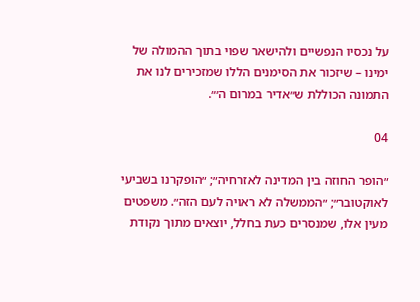על נכסיו הנפשיים ולהישאר שפוי בתוך ההמולה של ימינו – שיזכור את הסימנים הללו שמזכירים לנו את התמונה הכוללת ש״אדיר במרום ה׳״.

04

״הופר החוזה בין המדינה לאזרחיה״; ״הופקרנו בשביעי לאוקטובר״; ״הממשלה לא ראויה לעם הזה״. משפטים מעין אלו, שמנסרים כעת בחלל, יוצאים מתוך נקודת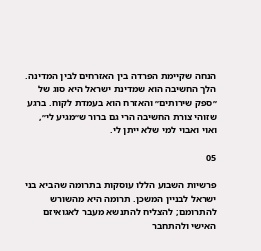הנחה שקיימת הפרדה בין האזרחים לבין המדינה. הלך החשיבה הוא שמדינת ישראל היא סוג של ״ספק שירותים״ והאזרח הוא בעמדת לקוח. ברגע שזוהי צורת החשיבה הרי גם ברור ש״מגיע לי״, ואוי ואבוי למי שלא ייתן לי.

05

פרשיות השבוע הללו עוסקות בתרומה שהביא בני ישראל לבניין המשכן. תרומה היא מהשורש להתרומם; להצליח להתנשא מעבר לאגואיזם האישי ולהתחבר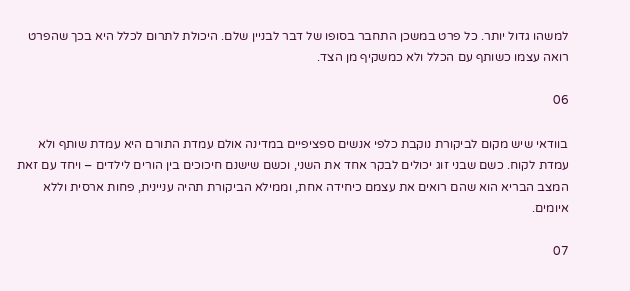למשהו גדול יותר. כל פרט במשכן התחבר בסופו של דבר לבניין שלם. היכולת לתרום לכלל היא בכך שהפרט רואה עצמו כשותף עם הכלל ולא כמשקיף מן הצד.

06

בוודאי שיש מקום לביקורת נוקבת כלפי אנשים ספציפיים במדינה אולם עמדת התורם היא עמדת שותף ולא עמדת לקוח. כשם שבני זוג יכולים לבקר אחד את השני, וכשם שישנם חיכוכים בין הורים לילדים – ויחד עם זאת המצב הבריא הוא שהם רואים את עצמם כיחידה אחת, וממילא הביקורת תהיה עניינית, פחות ארסית וללא איומים.

07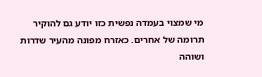מי שמצוי בעמדה נפשית כזו יודע גם להוקיר תרומה של אחרים. כאזרח מפונה מהעיר שדרות ושוהה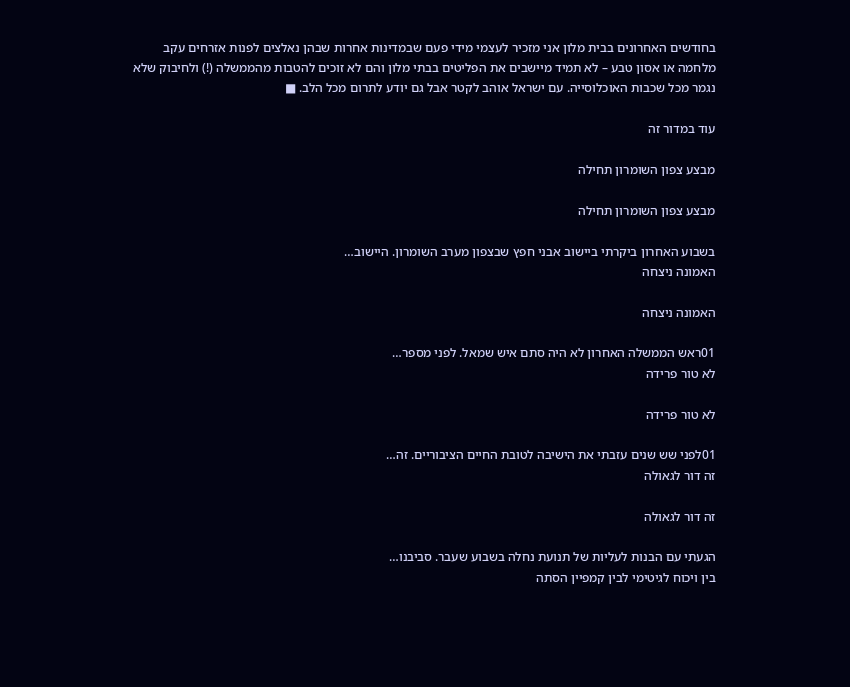בחודשים האחרונים בבית מלון אני מזכיר לעצמי מידי פעם שבמדינות אחרות שבהן נאלצים לפנות אזרחים עקב מלחמה או אסון טבע – לא תמיד מיישבים את הפליטים בבתי מלון והם לא זוכים להטבות מהממשלה (!) ולחיבוק שלא נגמר מכל שכבות האוכלוסייה. עם ישראל אוהב לקטר אבל גם יודע לתרום מכל הלב. ■

עוד במדור זה

מבצע צפון השומרון תחילה

מבצע צפון השומרון תחילה

בשבוע האחרון ביקרתי ביישוב אבני חפץ שבצפון מערב השומרון. היישוב…
האמונה ניצחה

האמונה ניצחה

01ראש הממשלה האחרון לא היה סתם איש שמאל. לפני מספר…
לא טור פרידה

לא טור פרידה

01לפני שש שנים עזבתי את הישיבה לטובת החיים הציבוריים. זה…
זה דור לגאולה

זה דור לגאולה

הגעתי עם הבנות לעליות של תנועת נחלה בשבוע שעבר. סביבנו…
בין ויכוח לגיטימי לבין קמפיין הסתה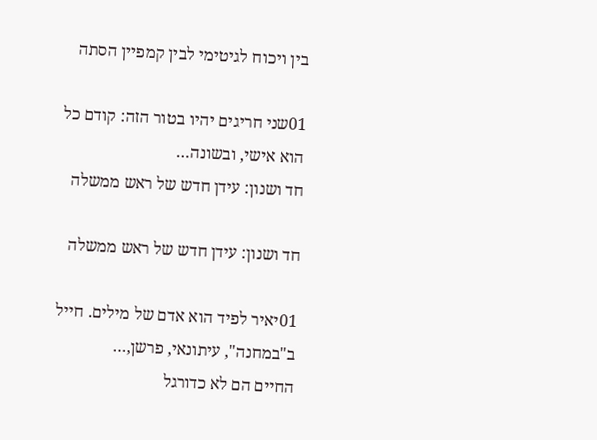בין ויכוח לגיטימי לבין קמפיין הסתה

01שני חריגים יהיו בטור הזה: קודם כל הוא אישי, ובשונה…
חד ושנון: עידן חדש של ראש ממשלה

חד ושנון: עידן חדש של ראש ממשלה

01יאיר לפיד הוא אדם של מילים. חייל ב"במחנה", עיתונאי, פרשן,…
החיים הם לא כדורגל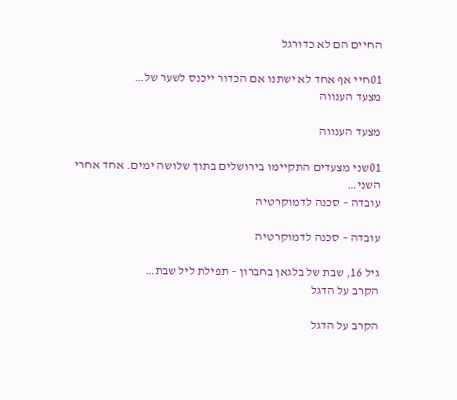החיים הם לא כדורגל

01חיי אף אחד לא ישתנו אם הכדור ייכנס לשער של…
מצעד הענווה

מצעד הענווה

01שני מצעדים התקיימו בירושלים בתוך שלושה ימים. אחד אחרי השני…
עובדה – סכנה לדמוקרטיה

עובדה – סכנה לדמוקרטיה

גיל 16, שבת של בלגאן בחברון – תפילת ליל שבת…
הקרב על הדגל

הקרב על הדגל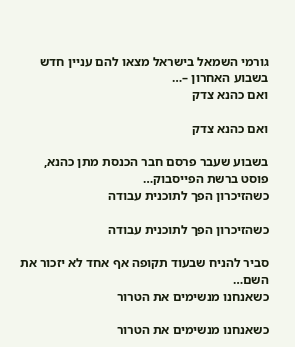גורמי השמאל בישראל מצאו להם עניין חדש בשבוע האחרון –…
ואם כהנא צדק

ואם כהנא צדק

בשבוע שעבר פרסם חבר הכנסת מתן כהנא, פוסט ברשת הפייסבוק…
כשהזיכרון הפך לתוכנית עבודה

כשהזיכרון הפך לתוכנית עבודה

סביר להניח שבעוד תקופה אף אחד לא יזכור את השם…
כשאנחנו מנשימים את הטרור

כשאנחנו מנשימים את הטרור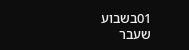01בשבוע שעבר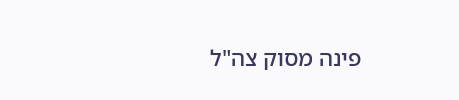פינה מסוק צה"ל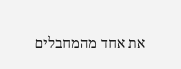את אחד מהמחבלים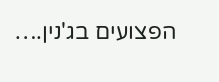הפצועים בג'נין.…